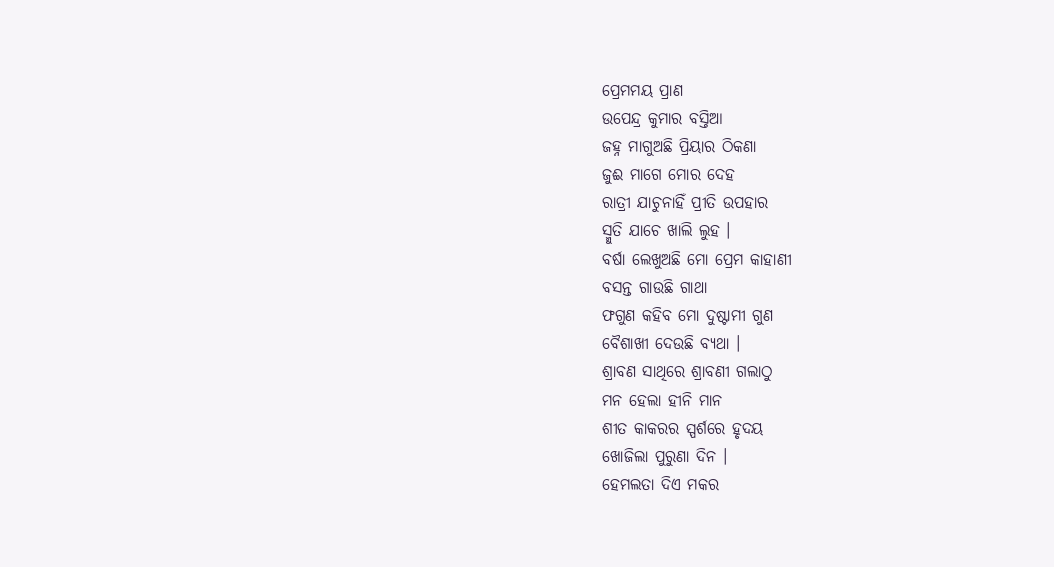ପ୍ରେମମୟ ପ୍ରାଣ
ଉପେନ୍ଦ୍ର କୁମାର ବସ୍ତିଆ
ଜହ୍ନ ମାଗୁଅଛି ପ୍ରିୟାର ଠିକଣା
ଜୁଈ ମାଗେ ମୋର ଦେହ
ରାତ୍ରୀ ଯାଚୁନାହିଁ ପ୍ରୀତି ଉପହାର
ସ୍ମୁତି ଯାଚେ ଖାଲି ଲୁହ ।
ବର୍ଷା ଲେଖୁଅଛି ମୋ ପ୍ରେମ କାହାଣୀ
ବସନ୍ତ ଗାଉଛି ଗାଥା
ଫଗୁଣ କହିବ ମୋ ଦୁଷ୍ଟାମୀ ଗୁଣ
ବୈଶାଖୀ ଦେଉଛି ବ୍ୟଥା ।
ଶ୍ରାବଣ ସାଥିରେ ଶ୍ରାବଣୀ ଗଲାଠୁ
ମନ ହେଲା ହୀନି ମାନ
ଶୀତ କାକରର ସ୍ପର୍ଶରେ ହୃଦୟ
ଖୋଜିଲା ପୁରୁଣା ଦିନ ।
ହେମଲତା ଦିଏ ମକର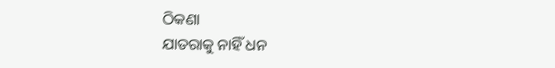ଠିକଣା
ଯାତରାକୁ ନାହିଁ ଧନ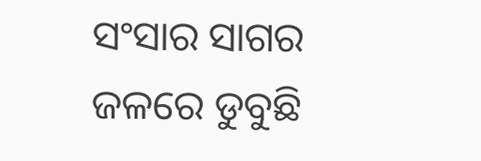ସଂସାର ସାଗର ଜଳରେ ଡୁବୁଛି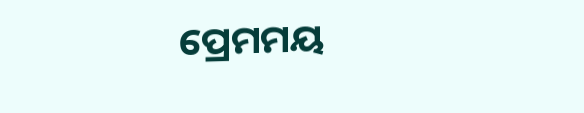ପ୍ରେମମୟ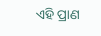ଏହି ପ୍ରାଣ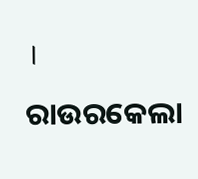।
ରାଉରକେଲା